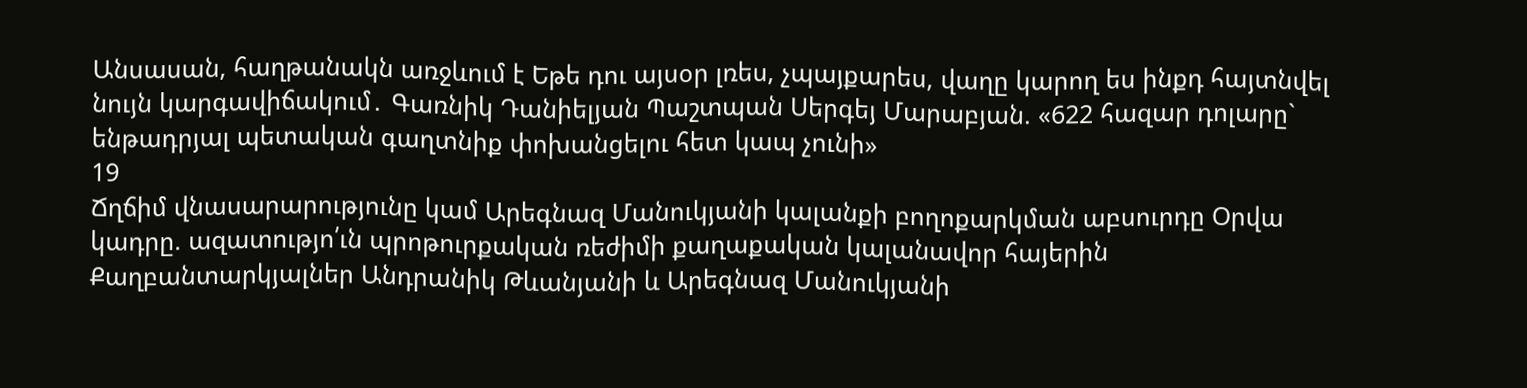Անսասան, հաղթանակն առջևում է Եթե դու այսօր լռես, չպայքարես, վաղը կարող ես ինքդ հայտնվել նույն կարգավիճակում․ Գառնիկ Դանիելյան Պաշտպան Սերգեյ Մարաբյան. «622 հազար դոլարը` ենթադրյալ պետական գաղտնիք փոխանցելու հետ կապ չունի»
19
Ճղճիմ վնասարարությունը կամ Արեգնազ Մանուկյանի կալանքի բողոքարկման աբսուրդը Օրվա կադրը. ազատությո՛ւն պրոթուրքական ռեժիմի քաղաքական կալանավոր հայերին Քաղբանտարկյալներ Անդրանիկ Թևանյանի և Արեգնազ Մանուկյանի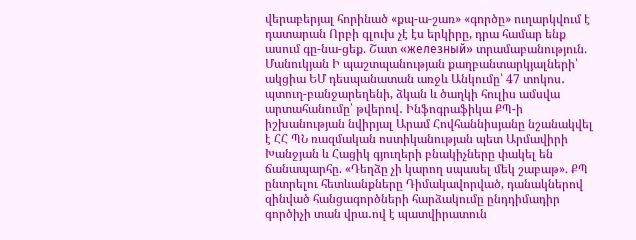վերաբերյալ հորինած «քպ-ա-շառ» «գործը» ուղարկվում է դատարան Որբի գլուխ չէ էս երկիրը, դրա համար ենք ասում գը-նա-ցեք. Շատ «железный» տրամաբանություն. Մանուկյան Ի պաշտպանության քաղբանտարկյալների՝ ակցիա ԵՄ դեսպանատան առջև Անկումը՝ 47 տոկոս․ պտուղ-բանջարեղենի, ձկան և ծաղկի հուլիս ամսվա արտահանումը՝ թվերով․ Ինֆոգրաֆիկա ՔՊ-ի իշխանության նվիրյալ Արամ Հովհաննիսյանը նշանակվել է ՀՀ ՊՆ ռազմական ոստիկանության պետ Արմավիրի Խանջյան և Հացիկ գյուղերի բնակիչները փակել են ճանապարհը. «Դեղձը չի կարող սպասել մեկ շաբաթ». ՔՊ ընտրելու հետևանքները Դիմակավորված, դանակներով զինված հանցագործների հարձակումը ընդդիմադիր գործիչի տան վրա․ով է պատվիրատուն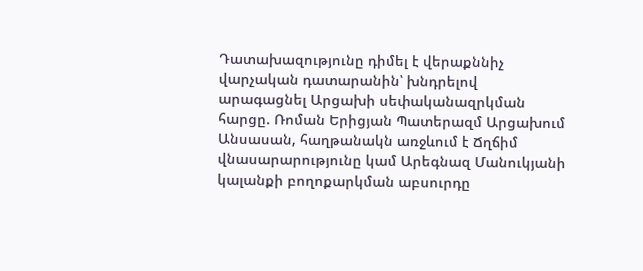Դատախազությունը դիմել է վերաքննիչ վարչական դատարանին՝ խնդրելով արագացնել Արցախի սեփականազրկման հարցը. Ռոման Երիցյան Պատերազմ Արցախում
Անսասան, հաղթանակն առջևում է Ճղճիմ վնասարարությունը կամ Արեգնազ Մանուկյանի կալանքի բողոքարկման աբսուրդը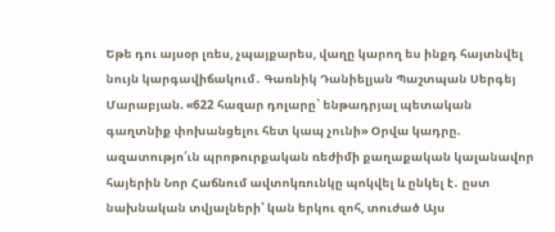Եթե դու այսօր լռես, չպայքարես, վաղը կարող ես ինքդ հայտնվել նույն կարգավիճակում․ Գառնիկ Դանիելյան Պաշտպան Սերգեյ Մարաբյան. «622 հազար դոլարը` ենթադրյալ պետական գաղտնիք փոխանցելու հետ կապ չունի» Օրվա կադրը. ազատությո՛ւն պրոթուրքական ռեժիմի քաղաքական կալանավոր հայերին Նոր Հաճնում ավտոկռունկը պոկվել և ընկել է․ ըստ նախնական տվյալների՝ կան երկու զոհ, տուժած Այս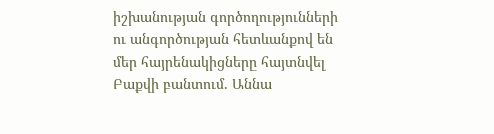իշխանության գործողությունների ու անգործության հետևանքով են մեր հայրենակիցները հայտնվել Բաքվի բանտում. Աննա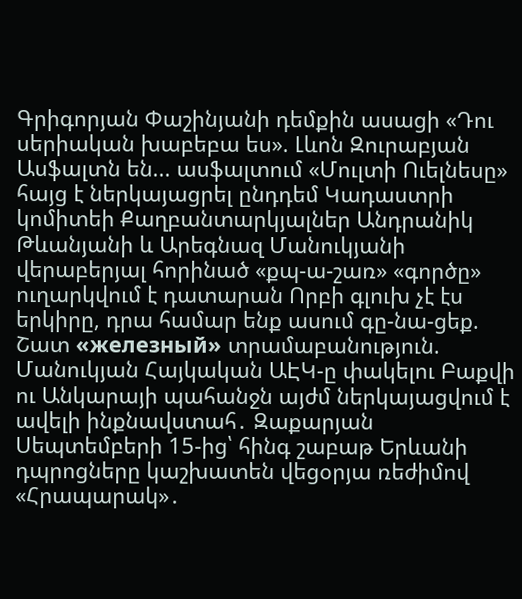Գրիգորյան Փաշինյանի դեմքին ասացի «Դու սերիական խաբեբա ես». Լևոն Զուրաբյան Ասֆալտն են... ասֆալտում «Մուլտի Ուելնեսը» հայց է ներկայացրել ընդդեմ Կադաստրի կոմիտեի Քաղբանտարկյալներ Անդրանիկ Թևանյանի և Արեգնազ Մանուկյանի վերաբերյալ հորինած «քպ-ա-շառ» «գործը» ուղարկվում է դատարան Որբի գլուխ չէ էս երկիրը, դրա համար ենք ասում գը-նա-ցեք. Շատ «железный» տրամաբանություն. Մանուկյան Հայկական ԱԷԿ-ը փակելու Բաքվի ու Անկարայի պահանջն այժմ ներկայացվում է ավելի ինքնավստահ․ Զաքարյան Սեպտեմբերի 15-ից՝ հինգ շաբաթ Երևանի դպրոցները կաշխատեն վեցօրյա ռեժիմով «Հրապարակ»․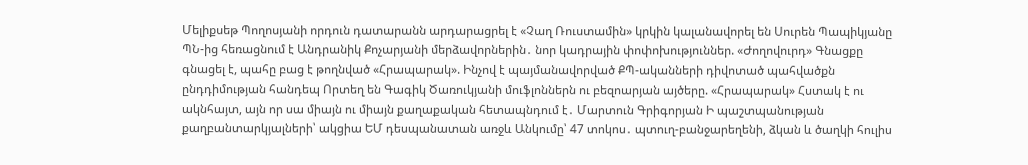Մելիքսեթ Պողոսյանի որդուն դատարանն արդարացրել է «Չաղ Ռուստամին» կրկին կալանավորել են Սուրեն Պապիկյանը ՊՆ-ից հեռացնում է Անդրանիկ Քոչարյանի մերձավորներին․ նոր կադրային փոփոխություններ. «Ժողովուրդ» Գնացքը գնացել է, պահը բաց է թողնված «Հրապարակ». Ինչով է պայմանավորված ՔՊ-ականների դիվոտած պահվածքն ընդդիմության հանդեպ Որտեղ են Գագիկ Ծառուկյանի մուֆլոններն ու բեզոարյան այծերը. «Հրապարակ» Հստակ է ու ակնհայտ, այն որ սա միայն ու միայն քաղաքական հետապնդում է․ Մարտուն Գրիգորյան Ի պաշտպանության քաղբանտարկյալների՝ ակցիա ԵՄ դեսպանատան առջև Անկումը՝ 47 տոկոս․ պտուղ-բանջարեղենի, ձկան և ծաղկի հուլիս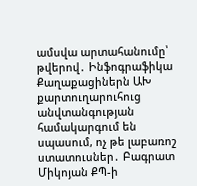ամսվա արտահանումը՝ թվերով․ Ինֆոգրաֆիկա Քաղաքացիներն ԱԽ քարտուղարուհուց անվտանգության համակարգում են սպասում, ոչ թե լաբառոշ ստատուսներ․ Բագրատ Միկոյան ՔՊ-ի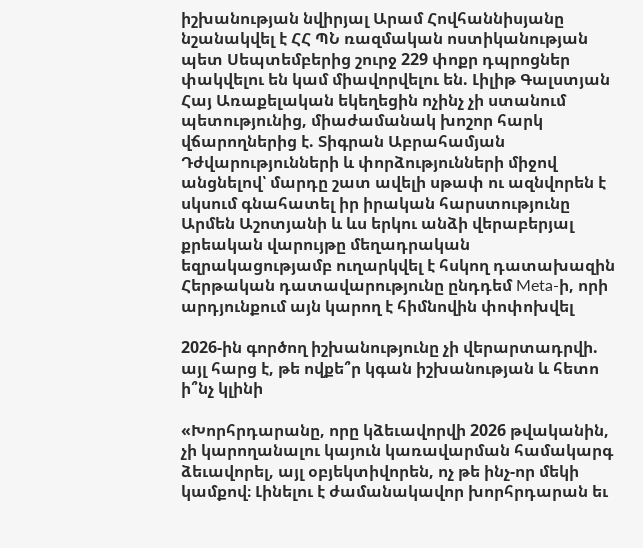իշխանության նվիրյալ Արամ Հովհաննիսյանը նշանակվել է ՀՀ ՊՆ ռազմական ոստիկանության պետ Սեպտեմբերից շուրջ 229 փոքր դպրոցներ փակվելու են կամ միավորվելու են. Լիլիթ Գալստյան Հայ Առաքելական եկեղեցին ոչինչ չի ստանում պետությունից, միաժամանակ խոշոր հարկ վճարողներից է. Տիգրան Աբրահամյան Դժվարությունների և փորձությունների միջով անցնելով՝ մարդը շատ ավելի սթափ ու ազնվորեն է սկսում գնահատել իր իրական հարստությունը Արմեն Աշոտյանի և ևս երկու անձի վերաբերյալ քրեական վարույթը մեղադրական եզրակացությամբ ուղարկվել է հսկող դատախազին Հերթական դատավարությունը ընդդեմ Meta-ի, որի արդյունքում այն կարող է հիմնովին փոփոխվել

2026-ին գործող իշխանությունը չի վերարտադրվի. այլ հարց է, թե ովքե՞ր կգան իշխանության և հետո ի՞նչ կլինի

«Խորհրդարանը, որը կձեւավորվի 2026 թվականին, չի կարողանալու կայուն կառավարման համակարգ ձեւավորել, այլ օբյեկտիվորեն, ոչ թե ինչ-որ մեկի կամքով։ Լինելու է ժամանակավոր խորհրդարան եւ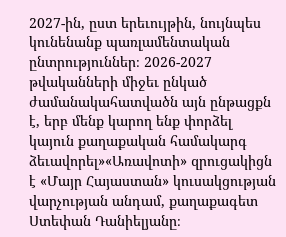2027-ին, ըստ երեւույթին, նույնպես կունենանք պառլամենտական ընտրություններ։ 2026-2027 թվականների միջեւ ընկած ժամանակահատվածն այն ընթացքն է, երբ մենք կարող ենք փորձել կայուն քաղաքական համակարգ ձեւավորել»«Առավոտի» զրուցակիցն է «Մայր Հայաստան» կուսակցության վարչության անդամ, քաղաքագետ Ստեփան Դանիելյանը։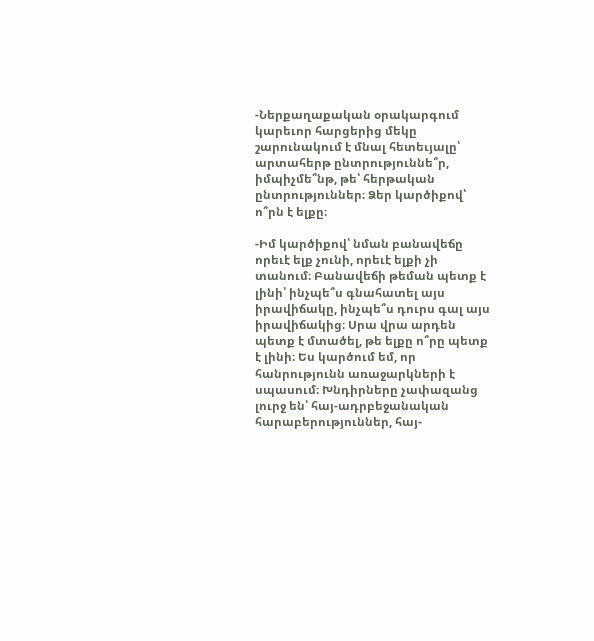-Ներքաղաքական օրակարգում կարեւոր հարցերից մեկը շարունակում է մնալ հետեւյալը՝ արտահերթ ընտրություննե՞ր, իմպիչմե՞նթ, թե՝ հերթական ընտրություններ։ Ձեր կարծիքով՝ ո՞րն է ելքը։

-Իմ կարծիքով՝ նման բանավեճը որեւէ ելք չունի, որեւէ ելքի չի տանում։ Բանավեճի թեման պետք է լինի՝ ինչպե՞ս գնահատել այս իրավիճակը, ինչպե՞ս դուրս գալ այս իրավիճակից։ Սրա վրա արդեն պետք է մտածել, թե ելքը ո՞րը պետք է լինի։ Ես կարծում եմ, որ հանրությունն առաջարկների է սպասում։ Խնդիրները չափազանց լուրջ են՝ հայ-ադրբեջանական հարաբերություններ, հայ-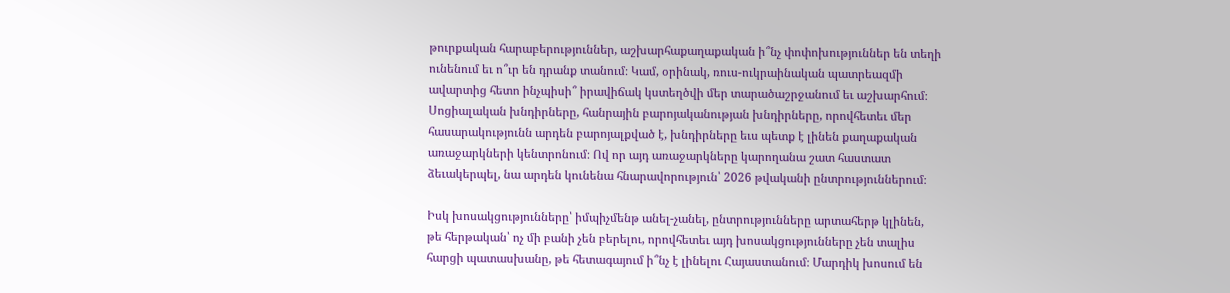թուրքական հարաբերություններ, աշխարհաքաղաքական ի՞նչ փոփոխություններ են տեղի ունենում եւ ո՞ւր են դրանք տանում։ Կամ, օրինակ, ռուս-ուկրաինական պատրեազմի ավարտից հետո ինչպիսի՞ իրավիճակ կստեղծվի մեր տարածաշրջանում եւ աշխարհում։ Սոցիալական խնդիրները, հանրային բարոյականության խնդիրները, որովհետեւ մեր հասարակությունն արդեն բարոյալքված է, խնդիրները եւս պետք է լինեն քաղաքական առաջարկների կենտրոնում։ Ով որ այդ առաջարկները կարողանա շատ հաստատ ձեւակերպել, նա արդեն կունենա հնարավորություն՝ 2026 թվականի ընտրություններում։

Իսկ խոսակցությունները՝ իմպիչմենթ անել-չանել, ընտրությունները արտահերթ կլինեն, թե հերթական՝ ոչ մի բանի չեն բերելու, որովհետեւ այդ խոսակցությունները չեն տալիս հարցի պատասխանը, թե հետագայում ի՞նչ է լինելու Հայաստանում։ Մարդիկ խոսում են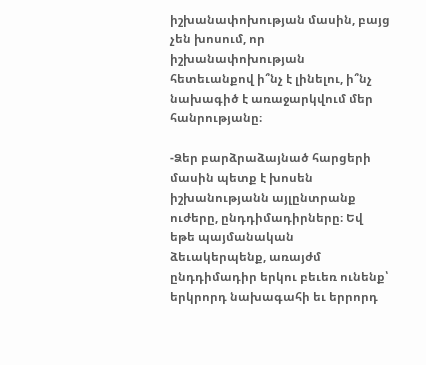իշխանափոխության մասին, բայց չեն խոսում, որ իշխանափոխության հետեւանքով ի՞նչ է լինելու, ի՞նչ նախագիծ է առաջարկվում մեր հանրությանը։

-Ձեր բարձրաձայնած հարցերի մասին պետք է խոսեն իշխանությանն այլընտրանք ուժերը, ընդդիմադիրները։ Եվ եթե պայմանական ձեւակերպենք, առայժմ ընդդիմադիր երկու բեւեռ ունենք՝ երկրորդ նախագահի եւ երրորդ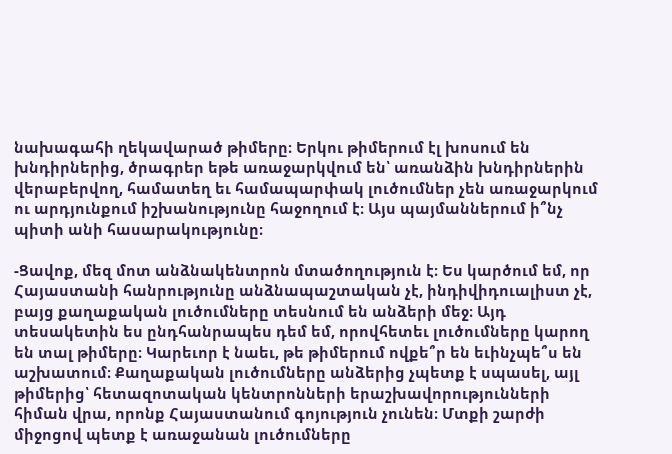նախագահի ղեկավարած թիմերը։ Երկու թիմերում էլ խոսում են խնդիրներից, ծրագրեր եթե առաջարկվում են՝ առանձին խնդիրներին վերաբերվող, համատեղ եւ համապարփակ լուծումներ չեն առաջարկում ու արդյունքում իշխանությունը հաջողում է։ Այս պայմաններում ի՞նչ պիտի անի հասարակությունը։

-Ցավոք, մեզ մոտ անձնակենտրոն մտածողություն է։ Ես կարծում եմ, որ Հայաստանի հանրությունը անձնապաշտական չէ, ինդիվիդուալիստ չէ, բայց քաղաքական լուծումները տեսնում են անձերի մեջ։ Այդ տեսակետին ես ընդհանրապես դեմ եմ, որովհետեւ լուծումները կարող են տալ թիմերը։ Կարեւոր է նաեւ, թե թիմերում ովքե՞ր են եւինչպե՞ս են աշխատում։ Քաղաքական լուծումները անձերից չպետք է սպասել, այլ թիմերից՝ հետազոտական կենտրոնների երաշխավորությունների հիման վրա, որոնք Հայաստանում գոյություն չունեն։ Մտքի շարժի միջոցով պետք է առաջանան լուծումները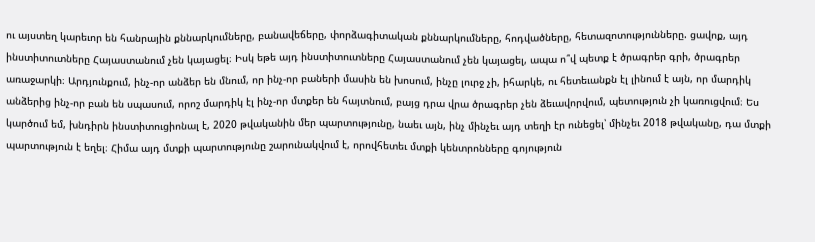ու այստեղ կարեւոր են հանրային քննարկումները, բանավեճերը, փորձագիտական քննարկումները, հոդվածները, հետազոտությունները. ցավոք, այդ ինստիտուտները Հայաստանում չեն կայացել։ Իսկ եթե այդ ինստիտուտները Հայաստանում չեն կայացել, ապա ո՞վ պետք է ծրագրեր գրի, ծրագրեր առաջարկի։ Արդյունքում, ինչ-որ անձեր են մնում, որ ինչ-որ բաների մասին են խոսում, ինչը լուրջ չի, իհարկե, ու հետեւանքն էլ լինում է այն, որ մարդիկ անձերից ինչ-որ բան են սպասում, որոշ մարդիկ էլ ինչ-որ մտքեր են հայտնում, բայց դրա վրա ծրագրեր չեն ձեւավորվում, պետություն չի կառուցվում։ Ես կարծում եմ, խնդիրն ինստիտուցիոնալ է, 2020 թվականին մեր պարտությունը, նաեւ այն, ինչ մինչեւ այդ տեղի էր ունեցել՝ մինչեւ 2018 թվականը, դա մտքի պարտություն է եղել։ Հիմա այդ մտքի պարտությունը շարունակվում է, որովհետեւ մտքի կենտրոնները գոյություն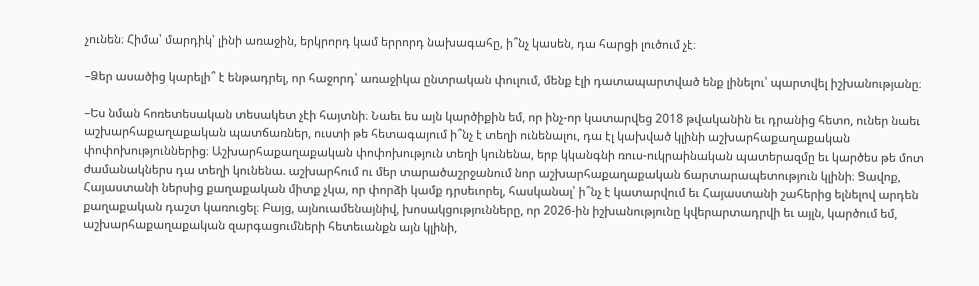չունեն։ Հիմա՝ մարդիկ՝ լինի առաջին, երկրորդ կամ երրորդ նախագահը, ի՞նչ կասեն, դա հարցի լուծում չէ։

–Ձեր ասածից կարելի՞ է ենթադրել, որ հաջորդ՝ առաջիկա ընտրական փուլում, մենք էլի դատապարտված ենք լինելու՝ պարտվել իշխանությանը։

–Ես նման հոռետեսական տեսակետ չէի հայտնի։ Նաեւ ես այն կարծիքին եմ, որ ինչ-որ կատարվեց 2018 թվականին եւ դրանից հետո, ուներ նաեւ աշխարհաքաղաքական պատճառներ, ուստի թե հետագայում ի՞նչ է տեղի ունենալու, դա էլ կախված կլինի աշխարհաքաղաքական փոփոխություններից։ Աշխարհաքաղաքական փոփոխություն տեղի կունենա, երբ կկանգնի ռուս-ուկրաինական պատերազմը եւ կարծես թե մոտ ժամանակներս դա տեղի կունենա. աշխարհում ու մեր տարածաշրջանում նոր աշխարհաքաղաքական ճարտարապետություն կլինի։ Ցավոք, Հայաստանի ներսից քաղաքական միտք չկա, որ փորձի կամք դրսեւորել, հասկանալ՝ ի՞նչ է կատարվում եւ Հայաստանի շահերից ելնելով արդեն քաղաքական դաշտ կառուցել։ Բայց, այնուամենայնիվ, խոսակցությունները, որ 2026-ին իշխանությունը կվերարտադրվի եւ այլն, կարծում եմ, աշխարհաքաղաքական զարգացումների հետեւանքն այն կլինի,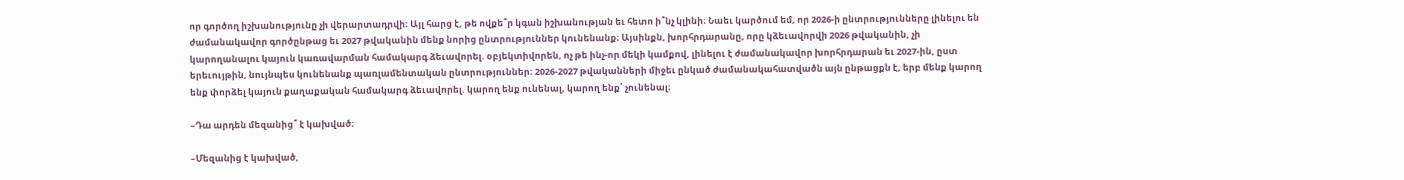որ գործող իշխանությունը չի վերարտադրվի։ Այլ հարց է, թե ովքե՞ր կգան իշխանության եւ հետո ի՞նչ կլինի։ Նաեւ կարծում եմ, որ 2026-ի ընտրությունները լինելու են ժամանակավոր գործընթաց եւ 2027 թվականին մենք նորից ընտրություններ կունենանք։ Այսինքն, խորհրդարանը, որը կձեւավորվի 2026 թվականին, չի կարողանալու կայուն կառավարման համակարգ ձեւավորել. օբյեկտիվորեն, ոչ թե ինչ-որ մեկի կամքով, լինելու է ժամանակավոր խորհրդարան եւ 2027-ին, ըստ երեւույթին, նույնպես կունենանք պառլամենտական ընտրություններ։ 2026-2027 թվականների միջեւ ընկած ժամանակահատվածն այն ընթացքն է, երբ մենք կարող ենք փորձել կայուն քաղաքական համակարգ ձեւավորել. կարող ենք ունենալ, կարող ենք՝ չունենալ։

–Դա արդեն մեզանից՞ է կախված։

–Մեզանից է կախված,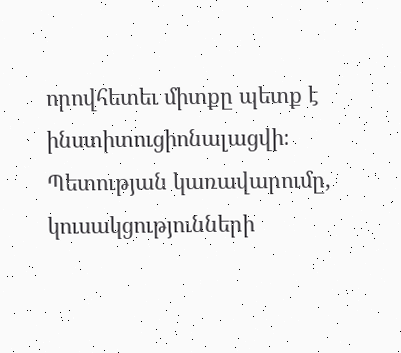որովհետեւ միտքը պետք է ինստիտուցիոնալացվի։ Պետության կառավարումը, կուսակցությունների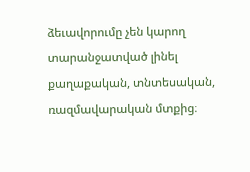ձեւավորումը չեն կարող տարանջատված լինել քաղաքական, տնտեսական, ռազմավարական մտքից։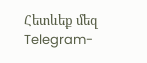Հետևեք մեզ Telegram-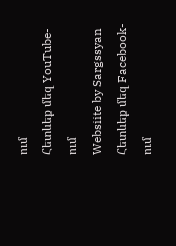ում
Հետևեք մեզ YouTube-ում
Websiite by Sargssyan
Հետևեք մեզ Facebook-ում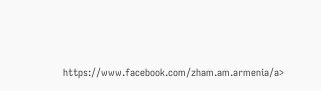https://www.facebook.com/zham.am.armenia/a>